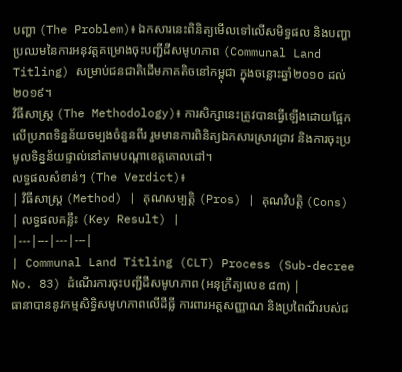បញ្ហា (The Problem)៖ ឯកសារនេះពិនិត្យមើលទៅលើសមិទ្ធផល និងបញ្ហាប្រឈមនៃការអនុវត្តគម្រោងចុះបញ្ជីដីសមូហភាព (Communal Land Titling) សម្រាប់ជនជាតិដើមភាគតិចនៅកម្ពុជា ក្នុងចន្លោះឆ្នាំ២០១០ ដល់ ២០១៩។
វិធីសាស្ត្រ (The Methodology)៖ ការសិក្សានេះត្រូវបានធ្វើឡើងដោយផ្អែកលើប្រភពទិន្នន័យចម្បងចំនួនពីរ រួមមានការពិនិត្យឯកសារស្រាវជ្រាវ និងការចុះប្រមូលទិន្នន័យផ្ទាល់នៅតាមបណ្តាខេត្តគោលដៅ។
លទ្ធផលសំខាន់ៗ (The Verdict)៖
| វិធីសាស្ត្រ (Method) | គុណសម្បត្តិ (Pros) | គុណវិបត្តិ (Cons) | លទ្ធផលគន្លឹះ (Key Result) |
|---|---|---|---|
| Communal Land Titling (CLT) Process (Sub-decree No. 83) ដំណើរការចុះបញ្ជីដីសមូហភាព (អនុក្រឹត្យលេខ ៨៣) |
ធានាបាននូវកម្មសិទ្ធិសមូហភាពលើដីធ្លី ការពារអត្តសញ្ញាណ និងប្រពៃណីរបស់ជ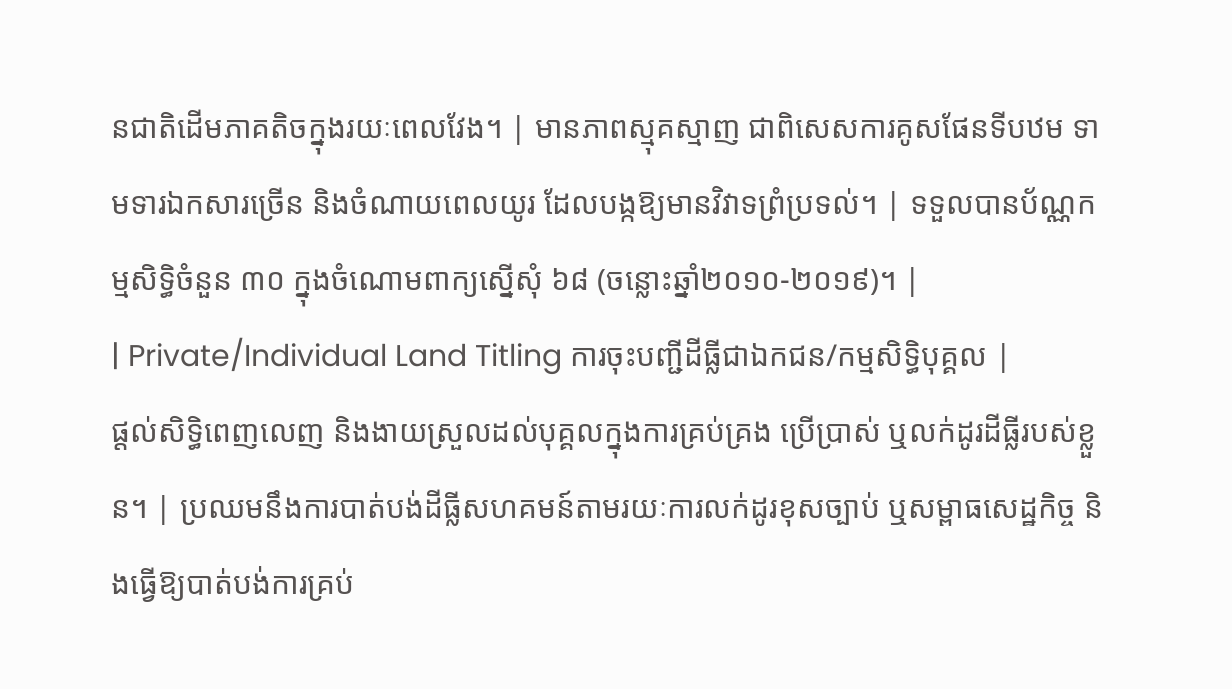នជាតិដើមភាគតិចក្នុងរយៈពេលវែង។ | មានភាពស្មុគស្មាញ ជាពិសេសការគូសផែនទីបឋម ទាមទារឯកសារច្រើន និងចំណាយពេលយូរ ដែលបង្កឱ្យមានវិវាទព្រំប្រទល់។ | ទទួលបានប័ណ្ណកម្មសិទ្ធិចំនួន ៣០ ក្នុងចំណោមពាក្យស្នើសុំ ៦៨ (ចន្លោះឆ្នាំ២០១០-២០១៩)។ |
| Private/Individual Land Titling ការចុះបញ្ជីដីធ្លីជាឯកជន/កម្មសិទ្ធិបុគ្គល |
ផ្តល់សិទ្ធិពេញលេញ និងងាយស្រួលដល់បុគ្គលក្នុងការគ្រប់គ្រង ប្រើប្រាស់ ឬលក់ដូរដីធ្លីរបស់ខ្លួន។ | ប្រឈមនឹងការបាត់បង់ដីធ្លីសហគមន៍តាមរយៈការលក់ដូរខុសច្បាប់ ឬសម្ពាធសេដ្ឋកិច្ច និងធ្វើឱ្យបាត់បង់ការគ្រប់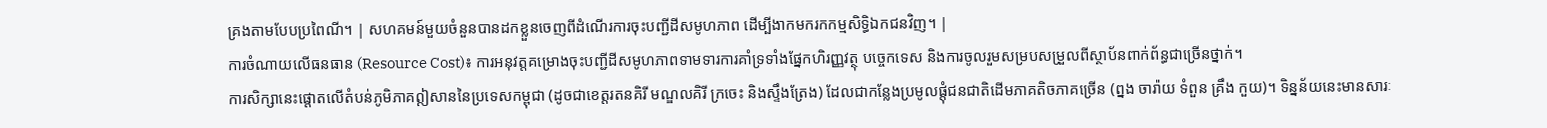គ្រងតាមបែបប្រពៃណី។ | សហគមន៍មួយចំនួនបានដកខ្លួនចេញពីដំណើរការចុះបញ្ជីដីសមូហភាព ដើម្បីងាកមករកកម្មសិទ្ធិឯកជនវិញ។ |
ការចំណាយលើធនធាន (Resource Cost)៖ ការអនុវត្តគម្រោងចុះបញ្ជីដីសមូហភាពទាមទារការគាំទ្រទាំងផ្នែកហិរញ្ញវត្ថុ បច្ចេកទេស និងការចូលរួមសម្របសម្រួលពីស្ថាប័នពាក់ព័ន្ធជាច្រើនថ្នាក់។
ការសិក្សានេះផ្តោតលើតំបន់ភូមិភាគឦសាននៃប្រទេសកម្ពុជា (ដូចជាខេត្តរតនគិរី មណ្ឌលគិរី ក្រចេះ និងស្ទឹងត្រែង) ដែលជាកន្លែងប្រមូលផ្តុំជនជាតិដើមភាគតិចភាគច្រើន (ព្នង ចារ៉ាយ ទំពួន គ្រឹង កួយ)។ ទិន្នន័យនេះមានសារៈ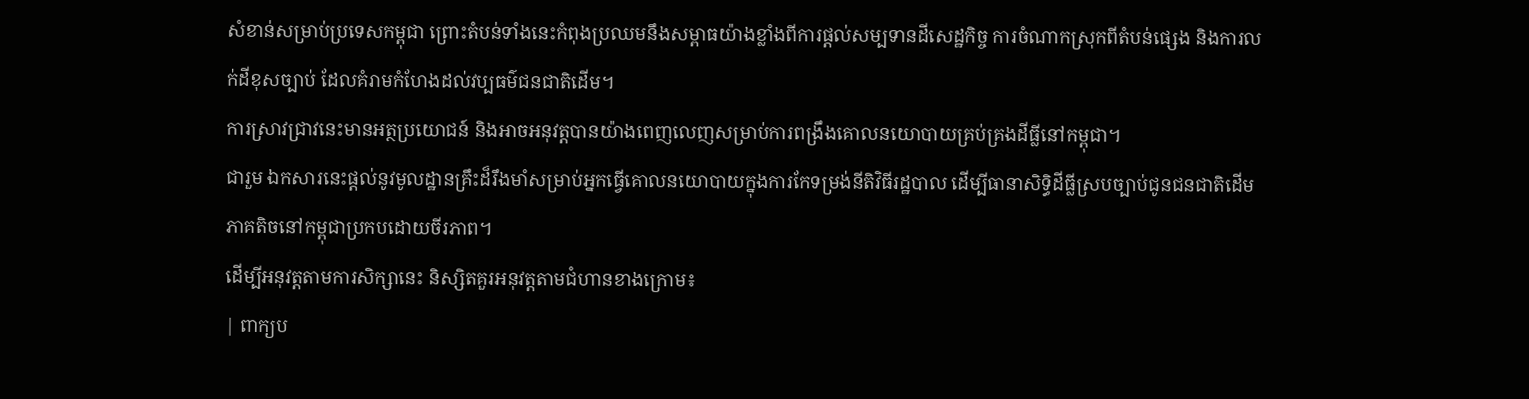សំខាន់សម្រាប់ប្រទេសកម្ពុជា ព្រោះតំបន់ទាំងនេះកំពុងប្រឈមនឹងសម្ពាធយ៉ាងខ្លាំងពីការផ្តល់សម្បទានដីសេដ្ឋកិច្ច ការចំណាកស្រុកពីតំបន់ផ្សេង និងការលក់ដីខុសច្បាប់ ដែលគំរាមកំហែងដល់វប្បធម៌ជនជាតិដើម។
ការស្រាវជ្រាវនេះមានអត្ថប្រយោជន៍ និងអាចអនុវត្តបានយ៉ាងពេញលេញសម្រាប់ការពង្រឹងគោលនយោបាយគ្រប់គ្រងដីធ្លីនៅកម្ពុជា។
ជារួម ឯកសារនេះផ្តល់នូវមូលដ្ឋានគ្រឹះដ៏រឹងមាំសម្រាប់អ្នកធ្វើគោលនយោបាយក្នុងការកែទម្រង់នីតិវិធីរដ្ឋបាល ដើម្បីធានាសិទ្ធិដីធ្លីស្របច្បាប់ជូនជនជាតិដើមភាគតិចនៅកម្ពុជាប្រកបដោយចីរភាព។
ដើម្បីអនុវត្តតាមការសិក្សានេះ និស្សិតគួរអនុវត្តតាមជំហានខាងក្រោម៖
| ពាក្យប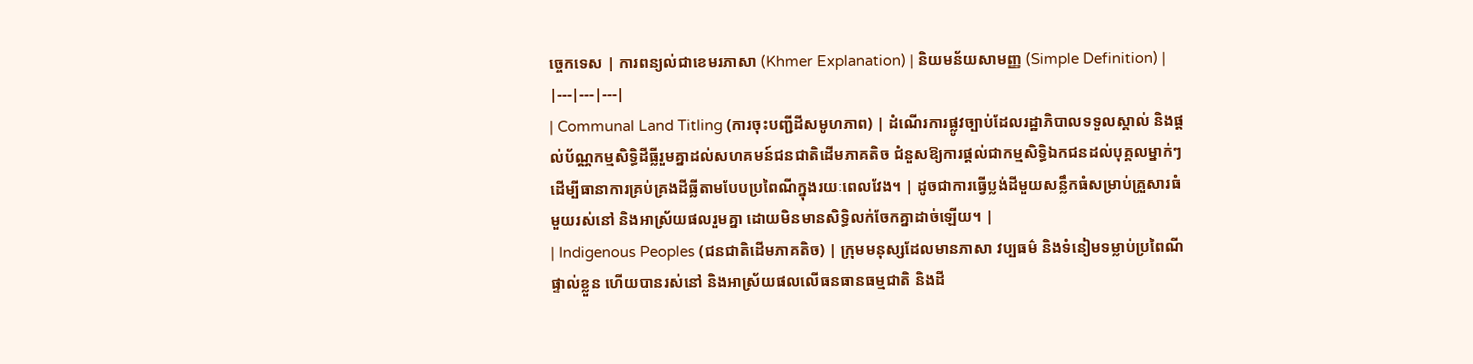ច្ចេកទេស | ការពន្យល់ជាខេមរភាសា (Khmer Explanation) | និយមន័យសាមញ្ញ (Simple Definition) |
|---|---|---|
| Communal Land Titling (ការចុះបញ្ជីដីសមូហភាព) | ដំណើរការផ្លូវច្បាប់ដែលរដ្ឋាភិបាលទទួលស្គាល់ និងផ្តល់ប័ណ្ណកម្មសិទ្ធិដីធ្លីរួមគ្នាដល់សហគមន៍ជនជាតិដើមភាគតិច ជំនួសឱ្យការផ្តល់ជាកម្មសិទ្ធិឯកជនដល់បុគ្គលម្នាក់ៗ ដើម្បីធានាការគ្រប់គ្រងដីធ្លីតាមបែបប្រពៃណីក្នុងរយៈពេលវែង។ | ដូចជាការធ្វើប្លង់ដីមួយសន្លឹកធំសម្រាប់គ្រួសារធំមួយរស់នៅ និងអាស្រ័យផលរួមគ្នា ដោយមិនមានសិទ្ធិលក់ចែកគ្នាដាច់ឡើយ។ |
| Indigenous Peoples (ជនជាតិដើមភាគតិច) | ក្រុមមនុស្សដែលមានភាសា វប្បធម៌ និងទំនៀមទម្លាប់ប្រពៃណីផ្ទាល់ខ្លួន ហើយបានរស់នៅ និងអាស្រ័យផលលើធនធានធម្មជាតិ និងដី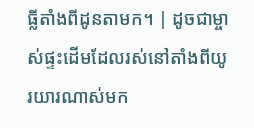ធ្លីតាំងពីដូនតាមក។ | ដូចជាម្ចាស់ផ្ទះដើមដែលរស់នៅតាំងពីយូរយារណាស់មក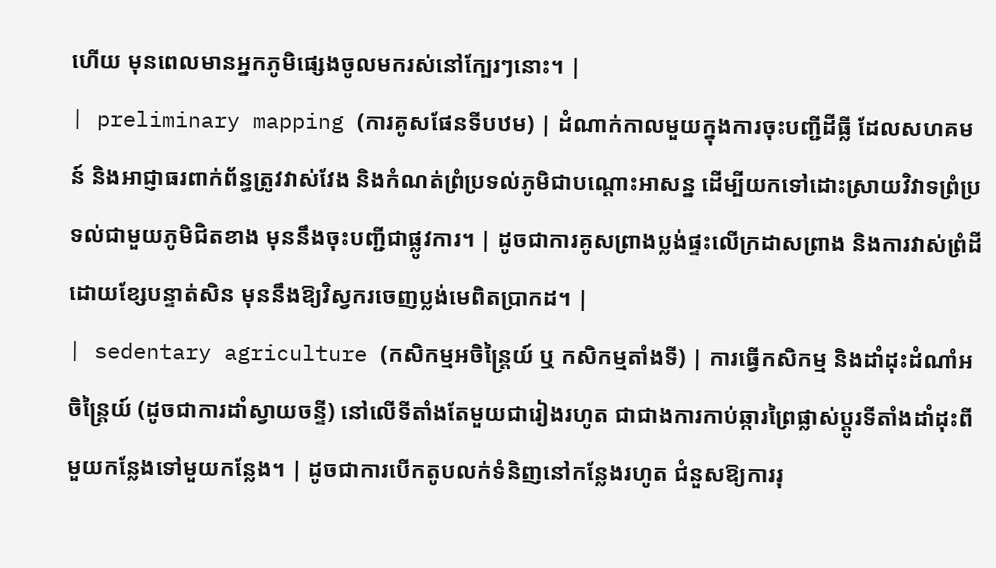ហើយ មុនពេលមានអ្នកភូមិផ្សេងចូលមករស់នៅក្បែរៗនោះ។ |
| preliminary mapping (ការគូសផែនទីបឋម) | ដំណាក់កាលមួយក្នុងការចុះបញ្ជីដីធ្លី ដែលសហគមន៍ និងអាជ្ញាធរពាក់ព័ន្ធត្រូវវាស់វែង និងកំណត់ព្រំប្រទល់ភូមិជាបណ្ដោះអាសន្ន ដើម្បីយកទៅដោះស្រាយវិវាទព្រំប្រទល់ជាមួយភូមិជិតខាង មុននឹងចុះបញ្ជីជាផ្លូវការ។ | ដូចជាការគូសព្រាងប្លង់ផ្ទះលើក្រដាសព្រាង និងការវាស់ព្រំដីដោយខ្សែបន្ទាត់សិន មុននឹងឱ្យវិស្វករចេញប្លង់មេពិតប្រាកដ។ |
| sedentary agriculture (កសិកម្មអចិន្ត្រៃយ៍ ឬ កសិកម្មតាំងទី) | ការធ្វើកសិកម្ម និងដាំដុះដំណាំអចិន្ត្រៃយ៍ (ដូចជាការដាំស្វាយចន្ទី) នៅលើទីតាំងតែមួយជារៀងរហូត ជាជាងការកាប់ឆ្ការព្រៃផ្លាស់ប្តូរទីតាំងដាំដុះពីមួយកន្លែងទៅមួយកន្លែង។ | ដូចជាការបើកតូបលក់ទំនិញនៅកន្លែងរហូត ជំនួសឱ្យការរុ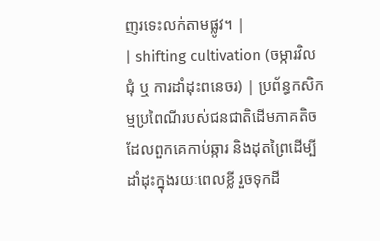ញរទេះលក់តាមផ្លូវ។ |
| shifting cultivation (ចម្ការវិលជុំ ឬ ការដាំដុះពនេចរ) | ប្រព័ន្ធកសិកម្មប្រពៃណីរបស់ជនជាតិដើមភាគតិច ដែលពួកគេកាប់ឆ្ការ និងដុតព្រៃដើម្បីដាំដុះក្នុងរយៈពេលខ្លី រួចទុកដី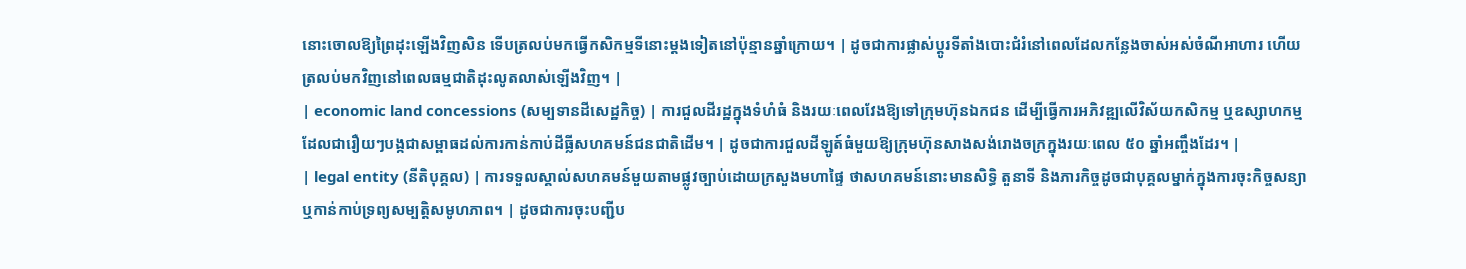នោះចោលឱ្យព្រៃដុះឡើងវិញសិន ទើបត្រលប់មកធ្វើកសិកម្មទីនោះម្តងទៀតនៅប៉ុន្មានឆ្នាំក្រោយ។ | ដូចជាការផ្លាស់ប្តូរទីតាំងបោះជំរំនៅពេលដែលកន្លែងចាស់អស់ចំណីអាហារ ហើយត្រលប់មកវិញនៅពេលធម្មជាតិដុះលូតលាស់ឡើងវិញ។ |
| economic land concessions (សម្បទានដីសេដ្ឋកិច្ច) | ការជួលដីរដ្ឋក្នុងទំហំធំ និងរយៈពេលវែងឱ្យទៅក្រុមហ៊ុនឯកជន ដើម្បីធ្វើការអភិវឌ្ឍលើវិស័យកសិកម្ម ឬឧស្សាហកម្ម ដែលជារឿយៗបង្កជាសម្ពាធដល់ការកាន់កាប់ដីធ្លីសហគមន៍ជនជាតិដើម។ | ដូចជាការជួលដីឡូត៍ធំមួយឱ្យក្រុមហ៊ុនសាងសង់រោងចក្រក្នុងរយៈពេល ៥០ ឆ្នាំអញ្ចឹងដែរ។ |
| legal entity (នីតិបុគ្គល) | ការទទួលស្គាល់សហគមន៍មួយតាមផ្លូវច្បាប់ដោយក្រសួងមហាផ្ទៃ ថាសហគមន៍នោះមានសិទ្ធិ តួនាទី និងភារកិច្ចដូចជាបុគ្គលម្នាក់ក្នុងការចុះកិច្ចសន្យា ឬកាន់កាប់ទ្រព្យសម្បត្តិសមូហភាព។ | ដូចជាការចុះបញ្ជីប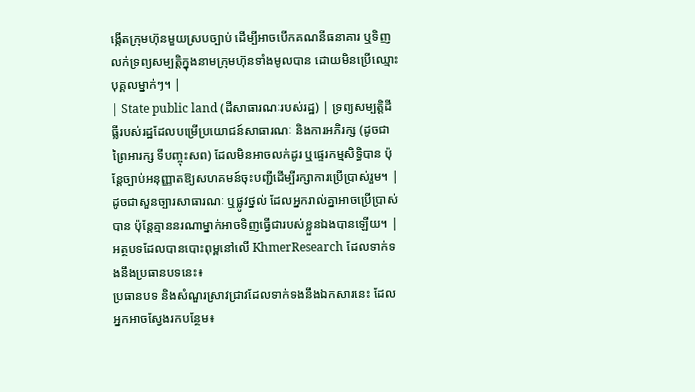ង្កើតក្រុមហ៊ុនមួយស្របច្បាប់ ដើម្បីអាចបើកគណនីធនាគារ ឬទិញលក់ទ្រព្យសម្បត្តិក្នុងនាមក្រុមហ៊ុនទាំងមូលបាន ដោយមិនប្រើឈ្មោះបុគ្គលម្នាក់ៗ។ |
| State public land (ដីសាធារណៈរបស់រដ្ឋ) | ទ្រព្យសម្បត្តិដីធ្លីរបស់រដ្ឋដែលបម្រើប្រយោជន៍សាធារណៈ និងការអភិរក្ស (ដូចជាព្រៃអារក្ស ទីបញ្ចុះសព) ដែលមិនអាចលក់ដូរ ឬផ្ទេរកម្មសិទ្ធិបាន ប៉ុន្តែច្បាប់អនុញ្ញាតឱ្យសហគមន៍ចុះបញ្ជីដើម្បីរក្សាការប្រើប្រាស់រួម។ | ដូចជាសួនច្បារសាធារណៈ ឬផ្លូវថ្នល់ ដែលអ្នករាល់គ្នាអាចប្រើប្រាស់បាន ប៉ុន្តែគ្មាននរណាម្នាក់អាចទិញធ្វើជារបស់ខ្លួនឯងបានឡើយ។ |
អត្ថបទដែលបានបោះពុម្ពនៅលើ KhmerResearch ដែលទាក់ទងនឹងប្រធានបទនេះ៖
ប្រធានបទ និងសំណួរស្រាវជ្រាវដែលទាក់ទងនឹងឯកសារនេះ ដែលអ្នកអាចស្វែងរកបន្ថែម៖